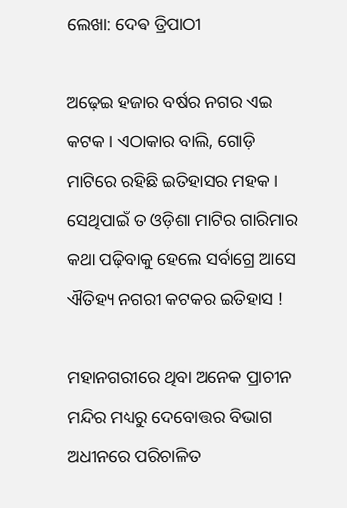ଲେଖା: ଦେଵ ତ୍ରିପାଠୀ

ଅଢ଼େଇ ହଜାର ବର୍ଷର ନଗର ଏଇ କଟକ । ଏଠାକାର ବାଲି, ଗୋଡ଼ି ମାଟିରେ ରହିଛି ଇତିହାସର ମହକ । ସେଥିପାଇଁ ତ ଓଡ଼ିଶା ମାଟିର ଗାରିମାର କଥା ପଢ଼ିବାକୁ ହେଲେ ସର୍ବାଗ୍ରେ ଆସେ ଐତିହ୍ୟ ନଗରୀ କଟକର ଇତିହାସ !

ମହାନଗରୀରେ ଥିବା ଅନେକ ପ୍ରାଚୀନ ମନ୍ଦିର ମଧ୍ୟରୁ ଦେବୋତ୍ତର ବିଭାଗ ଅଧୀନରେ ପରିଚାଳିତ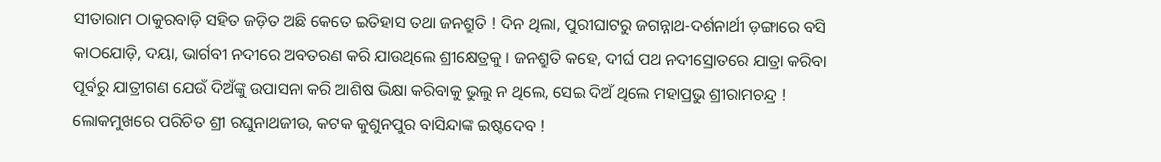ସୀତାରାମ ଠାକୁରବାଡ଼ି ସହିତ ଜଡ଼ିତ ଅଛି କେତେ ଇତିହାସ ତଥା ଜନଶ୍ରୁତି ! ଦିନ ଥିଲା, ପୁରୀଘାଟରୁ ଜଗନ୍ନାଥ-ଦର୍ଶନାର୍ଥୀ ଡ଼ଙ୍ଗାରେ ବସି କାଠଯୋଡ଼ି, ଦୟା, ଭାର୍ଗବୀ ନଦୀରେ ଅବତରଣ କରି ଯାଉଥିଲେ ଶ୍ରୀକ୍ଷେତ୍ରକୁ । ଜନଶ୍ରୁତି କହେ, ଦୀର୍ଘ ପଥ ନଦୀସ୍ରୋତରେ ଯାତ୍ରା କରିବା ପୂର୍ବରୁ ଯାତ୍ରୀଗଣ ଯେଉଁ ଦିଅଁଙ୍କୁ ଉପାସନା କରି ଆଶିଷ ଭିକ୍ଷା କରିବାକୁ ଭୁଲୁ ନ ଥିଲେ, ସେଇ ଦିଅଁ ଥିଲେ ମହାପ୍ରଭୁ ଶ୍ରୀରାମଚନ୍ଦ୍ର ! ଲୋକମୁଖରେ ପରିଚିତ ଶ୍ରୀ ରଘୁନାଥଜୀଉ, କଟକ କୁଶୁନପୁର ବାସିନ୍ଦାଙ୍କ ଇଷ୍ଟଦେବ !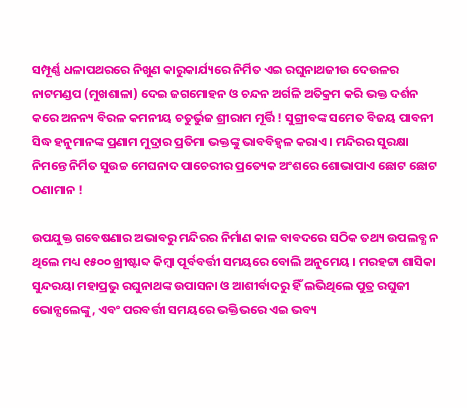ସମ୍ପୂର୍ଣ୍ଣ ଧଳାପଥରରେ ନିଖୁଣ କାରୁକାର୍ଯ୍ୟରେ ନିର୍ମିତ ଏଇ ରଘୁନାଥଜୀଉ ଦେଉଳର ନାଟମଣ୍ଡପ (ମୁଖଶାଳା) ଦେଇ ଜଗମୋହନ ଓ ଚନ୍ଦନ ଅର୍ଗଳି ଅତିକ୍ରମ କରି ଭକ୍ତ ଦର୍ଶନ କରେ ଅନନ୍ୟ ବିରଳ କମନୀୟ ଚତୁର୍ଭୁଜ ଶ୍ରୀରାମ ମୂର୍ତ୍ତି ! ସୁଗ୍ରୀବଙ୍କ ସମେତ ବିଜୟ ପାବନୀ ସିଦ୍ଧ ହନୁମାନଙ୍କ ପ୍ରଣାମ ମୁଦ୍ରାର ପ୍ରତିମା ଭକ୍ତଙ୍କୁ ଭାବବିହ୍ୱଳ କରାଏ । ମନ୍ଦିରର ସୁରକ୍ଷା ନିମନ୍ତେ ନିର୍ମିତ ସୁଉଚ୍ଚ ମେଘନାଦ ପାଚେରୀର ପ୍ରତ୍ୟେକ ଅଂଶରେ ଶୋଭାପାଏ ଛୋଟ ଛୋଟ ଠଣାମାନ !

ଉପଯୁକ୍ତ ଗବେଷଣାର ଅଭାବରୁ ମନ୍ଦିରର ନିର୍ମାଣ କାଳ ବାବଦରେ ସଠିକ ତଥ୍ୟ ଉପଲବ୍ଧ ନ ଥିଲେ ମଧ୍ୟ ୧୫୦୦ ଖ୍ରୀଷ୍ଟାବ୍ଦ କିମ୍ବା ପୂର୍ବବର୍ତ୍ତୀ ସମୟରେ ବୋଲି ଅନୁମେୟ । ମରହଟ୍ଟା ଶାସିକା ସୁନ୍ଦରୟା ମହାପ୍ରଭୁ ରଘୁନାଥଙ୍କ ଉପାସନା ଓ ଆଶୀର୍ବାଦରୁ ହିଁ ଲଭିଥିଲେ ପୁତ୍ର ରଘୁଜୀ ଭୋନ୍ସଲେଙ୍କୁ, ଏବଂ ପରବର୍ତ୍ତୀ ସମୟରେ ଭକ୍ତିଭରେ ଏଇ ଭବ୍ୟ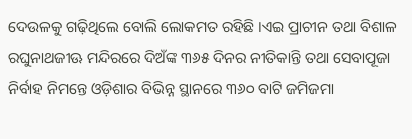ଦେଉଳକୁ ଗଢ଼ିଥିଲେ ବୋଲି ଲୋକମତ ରହିଛି ।ଏଇ ପ୍ରାଚୀନ ତଥା ବିଶାଳ ରଘୁନାଥଜୀଊ ମନ୍ଦିରରେ ଦିଅଁଙ୍କ ୩୬୫ ଦିନର ନୀତିକାନ୍ତି ତଥା ସେବାପୂଜା ନିର୍ବାହ ନିମନ୍ତେ ଓଡ଼ିଶାର ବିଭିନ୍ନ ସ୍ଥାନରେ ୩୬୦ ବାଟି ଜମିଜମା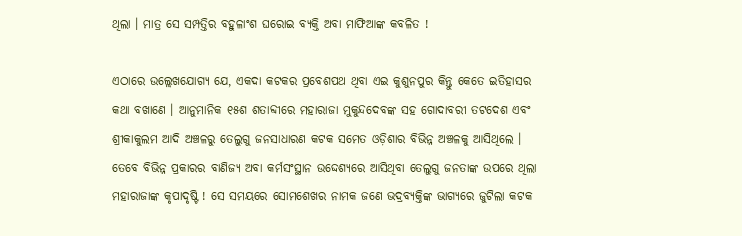ଥିଲା । ମାତ୍ର ସେ ସମ୍ପତ୍ତିର ବହୁଳାଂଶ ଘରୋଇ ବ୍ୟକ୍ତି ଅବା ମାଫିଆଙ୍କ କବଳିତ !

ଏଠାରେ ଉଲ୍ଲେଖଯୋଗ୍ୟ ଯେ, ଏକଦା କଟକର ପ୍ରବେଶପଥ ଥିବା ଏଇ କୁଶୁନପୁର କିନ୍ତୁ କେତେ ଇତିହାସର କଥା ବଖାଣେ । ଆନୁମାନିକ ୧୫ଶ ଶତାବ୍ଦୀରେ ମହାରାଜା ମୁକୁନ୍ଦଦେବଙ୍କ ସହ ଗୋଦାବରୀ ତଟଦେଶ ଏବଂ ଶ୍ରୀକାକୁଲମ ଆଦି ଅଞ୍ଚଳରୁ ତେଲୁଗୁ ଜନସାଧାରଣ କଟକ ସମେତ ଓଡ଼ିଶାର ବିଭିନ୍ନ ଅଞ୍ଚଳକୁ ଆସିଥିଲେ । ତେବେ ବିଭିନ୍ନ ପ୍ରକାରର ବାଣିଜ୍ୟ ଅବା କର୍ମସଂସ୍ଥାନ ଉଦ୍ଦେଶ୍ୟରେ ଆସିଥିବା ତେଲୁଗୁ ଜନତାଙ୍କ ଉପରେ ଥିଲା ମହାରାଜାଙ୍କ କୃପାଦୃଷ୍ଟି ! ସେ ସମୟରେ ସୋମଶେଖର ନାମକ ଜଣେ ଭଦ୍ରବ୍ୟକ୍ତିଙ୍କ ଭାଗ୍ୟରେ ଜୁଟିଲା କଟକ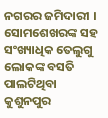ନଗରର ଜମିଦାରୀ । ସୋମଶେଖରଙ୍କ ସହ ସଂଖ୍ୟାଧିକ ତେଲୁଗୁ ଲୋକଙ୍କ ବସତି ପାଲଟିଥିବା କୁଶୁନପୁର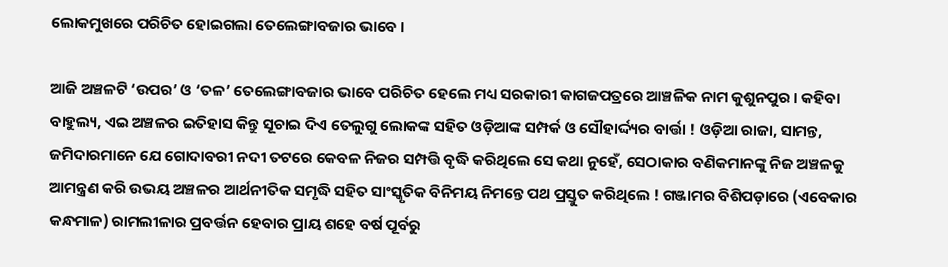ଲୋକମୁଖରେ ପରିଚିତ ହୋଇଗଲା ତେଲେଙ୍ଗାବଜାର ଭାବେ ।

ଆଜି ଅଞ୍ଚଳଟି ‘ଉପର’ ଓ ‘ତଳ’ ତେଲେଙ୍ଗାବଜାର ଭାବେ ପରିଚିତ ହେଲେ ମଧ୍ୟ ସରକାରୀ କାଗଜପତ୍ରରେ ଆଞ୍ଚଳିକ ନାମ କୁଶୁନପୁର । କହିବା ବାହୁଲ୍ୟ, ଏଇ ଅଞ୍ଚଳର ଇତିହାସ କିନ୍ତୁ ସୂଚାଇ ଦିଏ ତେଲୁଗୁ ଲୋକଙ୍କ ସହିତ ଓଡ଼ିଆଙ୍କ ସମ୍ପର୍କ ଓ ସୌହାର୍ଦ୍ଦ୍ୟର ବାର୍ତ୍ତା ! ଓଡ଼ିଆ ରାଜା, ସାମନ୍ତ, ଜମିଦାରମାନେ ଯେ ଗୋଦାବରୀ ନଦୀ ତଟରେ କେବଳ ନିଜର ସମ୍ପତ୍ତି ବୃଦ୍ଧି କରିଥିଲେ ସେ କଥା ନୁହେଁ, ସେଠାକାର ବଣିକମାନଙ୍କୁ ନିଜ ଅଞ୍ଚଳକୁ ଆମନ୍ତ୍ରଣ କରି ଉଭୟ ଅଞ୍ଚଳର ଆର୍ଥନୀତିକ ସମୃଦ୍ଧି ସହିତ ସାଂସ୍କୃତିକ ବିନିମୟ ନିମନ୍ତେ ପଥ ପ୍ରସ୍ତୁତ କରିଥିଲେ ! ଗଞ୍ଜାମର ବିଶିପଡ଼ାରେ (ଏବେକାର କନ୍ଧମାଳ) ରାମଲୀଳାର ପ୍ରବର୍ତ୍ତନ ହେବାର ପ୍ରାୟ ଶହେ ବର୍ଷ ପୂର୍ବରୁ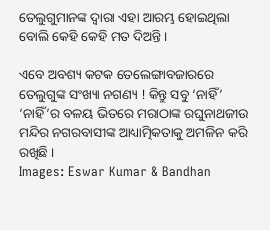ତେଲୁଗୁମାନଙ୍କ ଦ୍ଵାରା ଏହା ଆରମ୍ଭ ହୋଇଥିଲା ବୋଲି କେହି କେହି ମତ ଦିଅନ୍ତି ।

ଏବେ ଅବଶ୍ୟ କଟକ ତେଲେଙ୍ଗାବଜାରରେ ତେଲୁଗୁଙ୍କ ସଂଖ୍ୟା ନଗଣ୍ୟ ! କିନ୍ତୁ ସବୁ ‘ନାହିଁ’ ‘ନାହିଁ’ର ବଳୟ ଭିତରେ ମରାଠାଙ୍କ ରଘୁନାଥଜୀଉ ମନ୍ଦିର ନଗରବାସୀଙ୍କ ଆଧ୍ୟାତ୍ମିକତାକୁ ଅମଳିନ କରି ରଖିଛି ।
Images: Eswar Kumar & Bandhan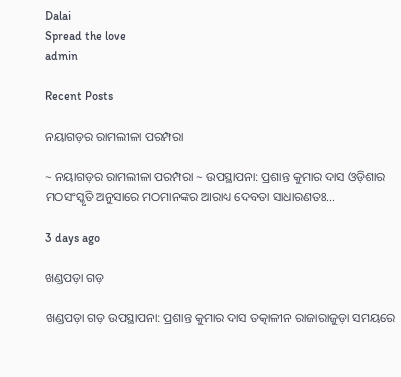Dalai
Spread the love
admin

Recent Posts

ନୟାଗଡ଼ର ରାମଲୀଳା ପରମ୍ପରା

~ ନୟାଗଡ଼ର ରାମଲୀଳା ପରମ୍ପରା ~ ଉପସ୍ଥାପନା: ପ୍ରଶାନ୍ତ କୁମାର ଦାସ ଓଡ଼ିଶାର ମଠସଂସ୍କୃତି ଅନୁସାରେ ମଠମାନଙ୍କର ଆରାଧ୍ୟ ଦେବତା ସାଧାରଣତଃ…

3 days ago

ଖଣ୍ଡପଡ଼ା ଗଡ଼

ଖଣ୍ଡପଡ଼ା ଗଡ଼ ଉପସ୍ଥାପନା: ପ୍ରଶାନ୍ତ କୁମାର ଦାସ ତତ୍କାଳୀନ ରାଜାରାଜୁଡ଼ା ସମୟରେ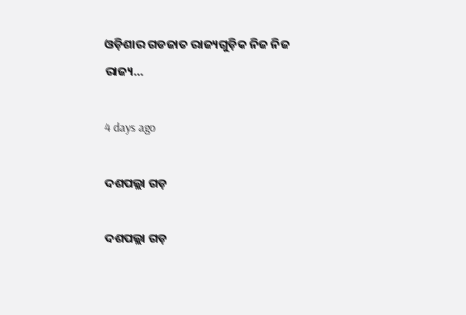ଓଡ଼ିଶାର ଗଡଜାତ ରାଜ୍ୟଗୁଡ଼ିକ ନିଜ ନିଜ ରାଜ୍ୟ…

4 days ago

ଦଶପଲ୍ଲା ଗଡ଼

ଦଶପଲ୍ଲା ଗଡ଼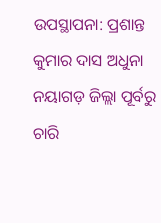ଉପସ୍ଥାପନା: ପ୍ରଶାନ୍ତ କୁମାର ଦାସ ଅଧୁନା ନୟାଗଡ଼ ଜିଲ୍ଲା ପୂର୍ବରୁ ଚାରି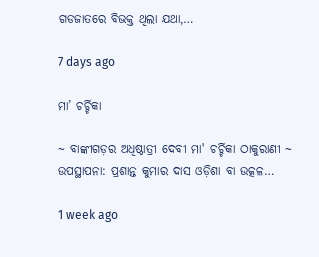ଗଡଜାତରେ ବିଭକ୍ତ ଥିଲା ଯଥା,…

7 days ago

ମା’ ଚର୍ଚ୍ଚିକା

~ ବାଙ୍କୀଗଡ଼ର ଅଧିଷ୍ଠାତ୍ରୀ ଦେବୀ ମା' ଚର୍ଚ୍ଚିକା ଠାକୁରାଣୀ ~ ଉପସ୍ଥାପନା: ପ୍ରଶାନ୍ତ କୁମାର ଦାସ ଓଡ଼ିଶା ବା ଉତ୍କଳ…

1 week ago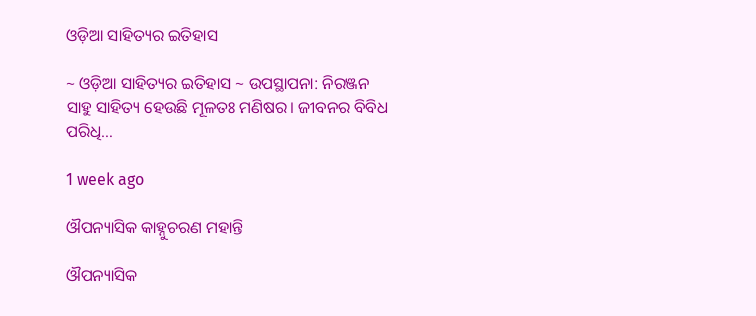ଓଡ଼ିଆ ସାହିତ୍ୟର ଇତିହାସ

~ ଓଡ଼ିଆ ସାହିତ୍ୟର ଇତିହାସ ~ ଉପସ୍ଥାପନା: ନିରଞ୍ଜନ ସାହୁ ସାହିତ୍ୟ ହେଉଛି ମୂଳତଃ ମଣିଷର। ଜୀବନର ବିବିଧ ପରିଧି…

1 week ago

ଔପନ୍ୟାସିକ କାହ୍ନୁଚରଣ ମହାନ୍ତି

ଔପନ୍ୟାସିକ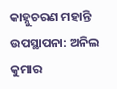କାହ୍ନୁଚରଣ ମହାନ୍ତି ଉପସ୍ଥାପନା: ଅନିଲ କୁମାର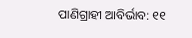ପାଣିଗ୍ରାହୀ ଆବିର୍ଭାବ: ୧୧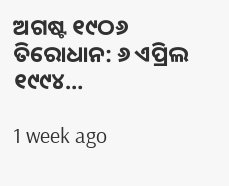ଅଗଷ୍ଟ ୧୯ଠ୬ ତିରୋଧାନ: ୬ ଏପ୍ରିଲ ୧୯୯୪…

1 week ago